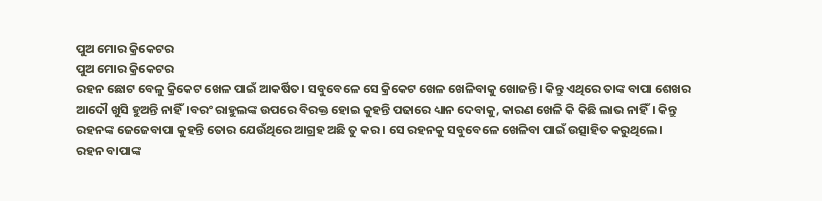ପୁଅ ମୋର କ୍ରିକେଟର
ପୁଅ ମୋର କ୍ରିକେଟର
ରହନ ଛୋଟ ବେଳୁ କ୍ରିକେଟ ଖେଳ ପାଇଁ ଆକର୍ଷିତ। ସବୁବେଳେ ସେ କ୍ରିକେଟ ଖେଳ ଖେଳିବାକୁ ଖୋଜନ୍ତି। କିନ୍ତୁ ଏଥିରେ ତାଙ୍କ ବାପା ଶେଖର ଆଦୌ ଖୁସି ହୁଅନ୍ତି ନାହିଁ।ବରଂ ରାହୁଲଙ୍କ ଉପରେ ବିରକ୍ତ ହୋଇ କୁହନ୍ତି ପଢାରେ ଧ୍ୟାନ ଦେବାକୁ, କାରଣ ଖେଳି କି କିଛି ଲାଭ ନାହିଁ। କିନ୍ତୁ ରହନଙ୍କ ଜେଜେବାପା କୁହନ୍ତି ତୋର ଯେଉଁଥିରେ ଆଗ୍ରହ ଅଛି ତୁ କର। ସେ ରହନକୁ ସବୁବେଳେ ଖେଳିବା ପାଇଁ ଉତ୍ସାହିତ କରୁଥିଲେ।
ରହନ ବାପାଙ୍କ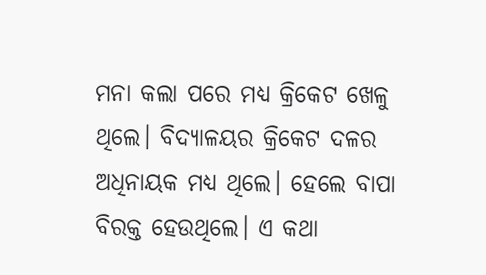ମନା କଲା ପରେ ମଧ୍ୟ କ୍ରିକେଟ ଖେଳୁ ଥିଲେ। ବିଦ୍ୟାଳୟର କ୍ରିକେଟ ଦଳର ଅଧିନାୟକ ମଧ୍ୟ ଥିଲେ। ହେଲେ ବାପା ବିରକ୍ତ ହେଉଥିଲେ। ଏ କଥା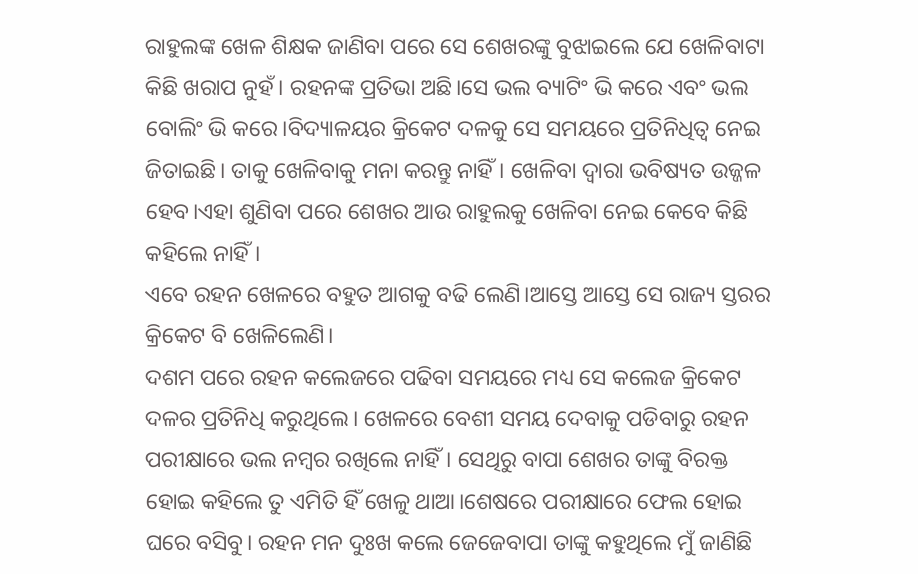ରାହୁଲଙ୍କ ଖେଳ ଶିକ୍ଷକ ଜାଣିବା ପରେ ସେ ଶେଖରଙ୍କୁ ବୁଝାଇଲେ ଯେ ଖେଳିବାଟା କିଛି ଖରାପ ନୁହଁ। ରହନଙ୍କ ପ୍ରତିଭା ଅଛି।ସେ ଭଲ ବ୍ୟାଟିଂ ଭି କରେ ଏବଂ ଭଲ ବୋଲିଂ ଭି କରେ।ବିଦ୍ୟାଳୟର କ୍ରିକେଟ ଦଳକୁ ସେ ସମୟରେ ପ୍ରତିନିଧିତ୍ୱ ନେଇ ଜିତାଇଛି। ତାକୁ ଖେଳିବାକୁ ମନା କରନ୍ତୁ ନାହିଁ। ଖେଳିବା ଦ୍ୱାରା ଭବିଷ୍ୟତ ଉଜ୍ଜଳ ହେବ।ଏହା ଶୁଣିବା ପରେ ଶେଖର ଆଉ ରାହୁଲକୁ ଖେଳିବା ନେଇ କେବେ କିଛି କହିଲେ ନାହିଁ।
ଏବେ ରହନ ଖେଳରେ ବହୁତ ଆଗକୁ ବଢି ଲେଣି।ଆସ୍ତେ ଆସ୍ତେ ସେ ରାଜ୍ୟ ସ୍ତରର କ୍ରିକେଟ ବି ଖେଳିଲେଣି।
ଦଶମ ପରେ ରହନ କଲେଜରେ ପଢିବା ସମୟରେ ମଧ୍ୟ ସେ କଲେଜ କ୍ରିକେଟ ଦଳର ପ୍ରତିନିଧି କରୁଥିଲେ। ଖେଳରେ ବେଶୀ ସମୟ ଦେବାକୁ ପଡିବାରୁ ରହନ ପରୀକ୍ଷାରେ ଭଲ ନମ୍ବର ରଖିଲେ ନାହିଁ। ସେଥିରୁ ବାପା ଶେଖର ତାଙ୍କୁ ବିରକ୍ତ ହୋଇ କହିଲେ ତୁ ଏମିତି ହିଁ ଖେଳୁ ଥାଆ।ଶେଷରେ ପରୀକ୍ଷାରେ ଫେଲ ହୋଇ ଘରେ ବସିବୁ। ରହନ ମନ ଦୁଃଖ କଲେ ଜେଜେବାପା ତାଙ୍କୁ କହୁଥିଲେ ମୁଁ ଜାଣିଛି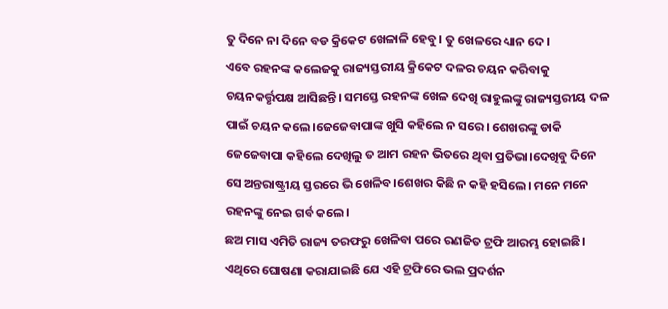ତୁ ଦିନେ ନା ଦିନେ ବଡ କ୍ରିକେଟ ଖେଳାଳି ହେବୁ। ତୁ ଖେଳରେ ଧ୍ୟାନ ଦେ।
ଏବେ ରହନଙ୍କ କଲେଜକୁ ରାଜ୍ୟସ୍ତରୀୟ କ୍ରିକେଟ ଦଳର ଚୟନ କରିବାକୁ ଚୟନକର୍ତ୍ତୃପକ୍ଷ ଆସିଛନ୍ତି। ସମସ୍ତେ ରହନଙ୍କ ଖେଳ ଦେଖି ରାହୁଲଙ୍କୁ ରାଜ୍ୟସ୍ତରୀୟ ଦଳ ପାଇଁ ଚୟନ କଲେ।ଜେଜେବାପାଙ୍କ ଖୁସି କହିଲେ ନ ସରେ। ଶେଖରଙ୍କୁ ଡାକି ଜେଜେବାପା କହିଲେ ଦେଖିଲୁ ତ ଆମ ରହନ ଭିତରେ ଥିବା ପ୍ରତିଭା।ଦେଖିବୁ ଦିନେ ସେ ଅନ୍ତରାଷ୍ଟ୍ରୀୟ ସ୍ତରରେ ଭି ଖେଳିବ।ଶେଖର କିଛି ନ କହି ହସିଲେ। ମନେ ମନେ ରହନଙ୍କୁ ନେଇ ଗର୍ବ କଲେ।
ଛଅ ମାସ ଏମିତି ରାଜ୍ୟ ତରଫରୁ ଖେଳିବା ପରେ ରଣଜିତ ଟ୍ରଫି ଆରମ୍ଭ ହୋଇଛି। ଏଥିରେ ଘୋଷଣା କରାଯାଇଛି ଯେ ଏହି ଟ୍ରଫିରେ ଭଲ ପ୍ରଦର୍ଶନ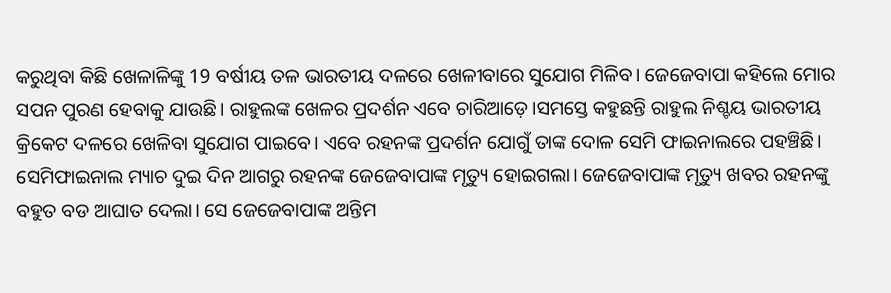କରୁଥିବା କିଛି ଖେଳାଳିଙ୍କୁ 19 ବର୍ଷୀୟ ତଳ ଭାରତୀୟ ଦଳରେ ଖେଳୀବାରେ ସୁଯୋଗ ମିଳିବ। ଜେଜେବାପା କହିଲେ ମୋର ସପନ ପୁରଣ ହେବାକୁ ଯାଉଛି। ରାହୁଲଙ୍କ ଖେଳର ପ୍ରଦର୍ଶନ ଏବେ ଚାରିଆଡ଼େ।ସମସ୍ତେ କହୁଛନ୍ତି ରାହୁଲ ନିଶ୍ଚୟ ଭାରତୀୟ କ୍ରିକେଟ ଦଳରେ ଖେଳିବା ସୁଯୋଗ ପାଇବେ। ଏବେ ରହନଙ୍କ ପ୍ରଦର୍ଶନ ଯୋଗୁଁ ତାଙ୍କ ଦୋଳ ସେମି ଫାଇନାଲରେ ପହଞ୍ଚିଛି। ସେମିଫାଇନାଲ ମ୍ୟାଚ ଦୁଇ ଦିନ ଆଗରୁ ରହନଙ୍କ ଜେଜେବାପାଙ୍କ ମୃତ୍ୟୁ ହୋଇଗଲା। ଜେଜେବାପାଙ୍କ ମୃତ୍ୟୁ ଖବର ରହନଙ୍କୁ ବହୁତ ବଡ ଆଘାତ ଦେଲା। ସେ ଜେଜେବାପାଙ୍କ ଅନ୍ତିମ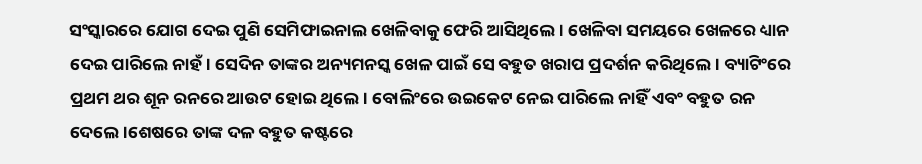ସଂସ୍କାରରେ ଯୋଗ ଦେଇ ପୁଣି ସେମିଫାଇନାଲ ଖେଳିବାକୁ ଫେରି ଆସିଥିଲେ। ଖେଳିବା ସମୟରେ ଖେଳରେ ଧ୍ୟାନ ଦେଇ ପାରିଲେ ନାହଁ। ସେଦିନ ତାଙ୍କର ଅନ୍ୟମନସ୍କ ଖେଳ ପାଇଁ ସେ ବହୁତ ଖରାପ ପ୍ରଦର୍ଶନ କରିଥିଲେ। ବ୍ୟାଟିଂରେ ପ୍ରଥମ ଥର ଶୂନ ରନରେ ଆଉଟ ହୋଇ ଥିଲେ। ବୋଲିଂରେ ଉଇକେଟ ନେଇ ପାରିଲେ ନାହିଁ ଏବଂ ବହୁତ ରନ ଦେଲେ।ଶେଷରେ ତାଙ୍କ ଦଳ ବହୁତ କଷ୍ଟରେ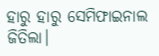ହାରୁ ହାରୁ ସେମିଫାଇନାଲ ଜିତିଲା।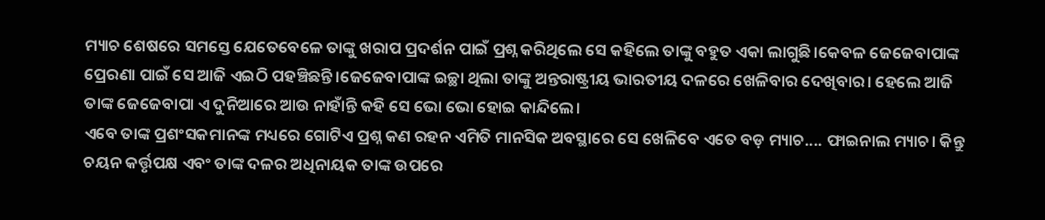ମ୍ୟାଚ ଶେଷରେ ସମସ୍ତେ ଯେତେବେଳେ ତାଙ୍କୁ ଖରାପ ପ୍ରଦର୍ଶନ ପାଇଁ ପ୍ରଶ୍ନ କରିଥିଲେ ସେ କହିଲେ ତାଙ୍କୁ ବହୁତ ଏକା ଲାଗୁଛି।କେବଳ ଜେଜେବାପାଙ୍କ ପ୍ରେରଣା ପାଇଁ ସେ ଆଜି ଏଇଠି ପହଞ୍ଚିଛନ୍ତି।ଜେଜେବାପାଙ୍କ ଇଚ୍ଛା ଥିଲା ତାଙ୍କୁ ଅନ୍ତରାଷ୍ଟ୍ରୀୟ ଭାରତୀୟ ଦଳରେ ଖେଳିବାର ଦେଖିବାର। ହେଲେ ଆଜି ତାଙ୍କ ଜେଜେବାପା ଏ ଦୁନିଆରେ ଆଉ ନାହାଁନ୍ତି କହି ସେ ଭୋ ଭୋ ହୋଇ କାନ୍ଦିଲେ।
ଏବେ ତାଙ୍କ ପ୍ରଶଂସକମାନଙ୍କ ମଧ୍ୟରେ ଗୋଟିଏ ପ୍ରଶ୍ନ କଣ ରହନ ଏମିତି ମାନସିକ ଅବସ୍ଥାରେ ସେ ଖେଳିବେ ଏତେ ବଡ଼ ମ୍ୟାଚ.... ଫାଇନାଲ ମ୍ୟାଚ। କିନ୍ତୁ ଚୟନ କର୍ତ୍ତୃପକ୍ଷ ଏବଂ ତାଙ୍କ ଦଳର ଅଧିନାୟକ ତାଙ୍କ ଉପରେ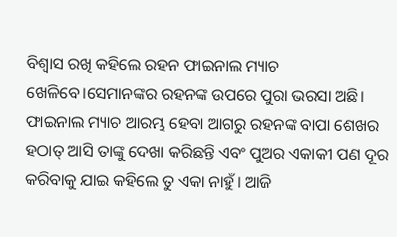ବିଶ୍ୱାସ ରଖି କହିଲେ ରହନ ଫାଇନାଲ ମ୍ୟାଚ ଖେଳିବେ।ସେମାନଙ୍କର ରହନଙ୍କ ଉପରେ ପୁରା ଭରସା ଅଛି।
ଫାଇନାଲ ମ୍ୟାଚ ଆରମ୍ଭ ହେବା ଆଗରୁ ରହନଙ୍କ ବାପା ଶେଖର ହଠାତ୍ ଆସି ତାଙ୍କୁ ଦେଖା କରିଛନ୍ତି ଏବଂ ପୁଅର ଏକାକୀ ପଣ ଦୂର କରିବାକୁ ଯାଇ କହିଲେ ତୁ ଏକା ନାହୁଁ। ଆଜି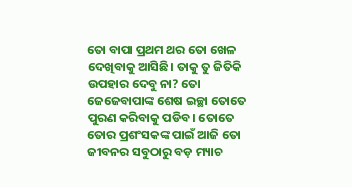ତୋ ବାପା ପ୍ରଥମ ଥର ତୋ ଖେଳ ଦେଖିବାକୁ ଆସିଛି। ତାକୁ ତୁ ଜିତିକି ଉପହାର ଦେବୁ ନା? ତୋ ଜେଜେବାପାଙ୍କ ଶେଷ ଇଚ୍ଛା ତୋତେ ପୁରଣ କରିବାକୁ ପଡିବ। ତୋତେ ତୋର ପ୍ରଶଂସକଙ୍କ ପାଇଁ ଆଜି ତୋ ଜୀବନର ସବୁଠାରୁ ବଡ଼ ମ୍ୟାଚ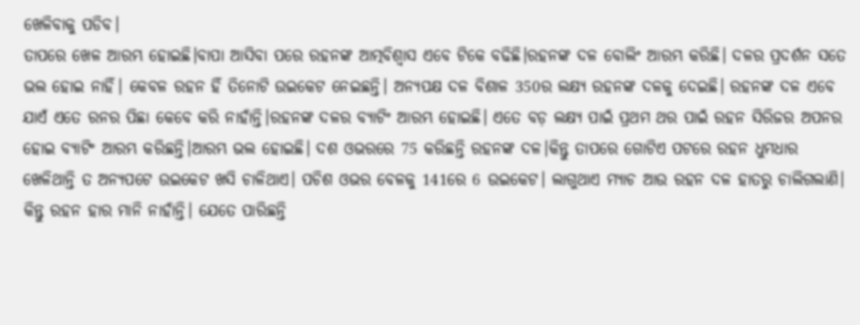ଖେଳିବାକୁ ପଡିବ।
ତାପରେ ଖେଳ ଆରମ୍ଭ ହୋଇଛି।ବାପା ଆସିବା ପରେ ରହନଙ୍କ ଆତ୍ମବିଶ୍ୱାସ ଏବେ ଟିକେ ବଢିଛି।ରହନଙ୍କ ଦଳ ବୋଲିଂ ଆରମ୍ଭ କରିଛି। ଦଳର ପ୍ରଦର୍ଶନ ସତେ ଭଲ ହୋଇ ନାହିଁ। କେବଳ ରହନ ହିଁ ତିନୋଟି ଉଇକେଟ ନେଇଛନ୍ତି। ଅନ୍ୟପକ୍ଷ ଦଳ ବିଶାଳ 350ର ଲକ୍ଷ୍ୟ ରହନଙ୍କ ଦଳକୁ ଦେଇଛି। ରହନଙ୍କ ଦଳ ଏବେ ଯାଏଁ ଏତେ ରନର ପିଛା କେବେ କରି ନାହାଁନ୍ତି।ରହନଙ୍କ ଦଳର ବ୍ୟାଟିଂ ଆରମ୍ଭ ହୋଇଛି। ଏତେ ବଡ଼ ଲକ୍ଷ୍ୟ ପାଇଁ ପ୍ରଥମ ଥର ପାଇଁ ରହନ ସିରିଜର ଅପନର ହୋଇ ବ୍ୟାଟିଂ ଆରମ୍ଭ କରିଛନ୍ତି।ଆରମ୍ଭ ଭଲ ହୋଇଛି। ଦଶ ଓଭରରେ 75 କରିଛନ୍ତି ରହନଙ୍କ ଦଳ।କିନ୍ତୁ ତାପରେ ଗୋଟିଏ ପଟରେ ରହନ ଧୁମଧାର ଖେଳିଥାନ୍ତି ତ ଅନ୍ୟପଟେ ଉଇକେଟ ଖସି ଚାଳିଥାଏ। ପଚିଶ ଓଭର ବେଳକୁ 141ରେ 6 ଉଇକେଟ। ଲାଗୁଥାଏ ମ୍ୟାଚ ଆଉ ରହନ ଦଳ ହାତରୁ ଚାଲିଗଲାଣି। କିନ୍ତୁ ରହନ ହାର ମାନି ନାହାଁନ୍ତି। ଯେତେ ପାରିଛନ୍ତି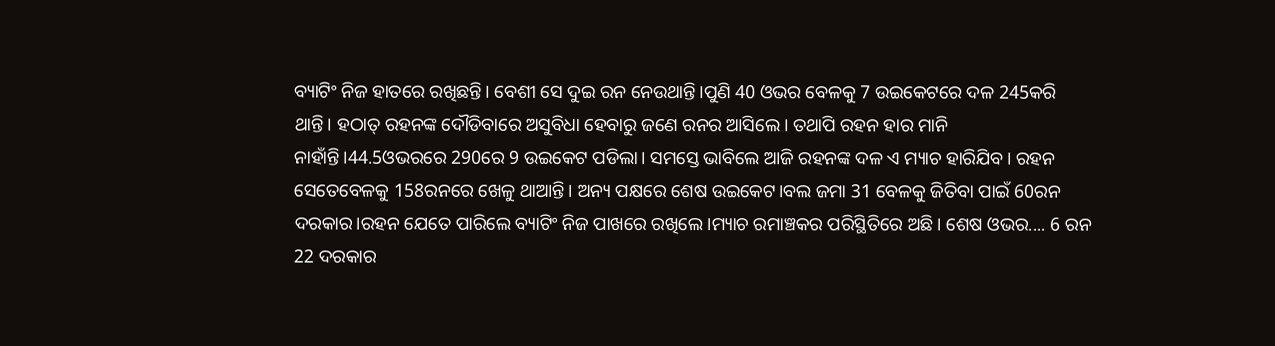ବ୍ୟାଟିଂ ନିଜ ହାତରେ ରଖିଛନ୍ତି। ବେଶୀ ସେ ଦୁଇ ରନ ନେଉଥାନ୍ତି।ପୁଣି 40 ଓଭର ବେଳକୁ 7 ଉଇକେଟରେ ଦଳ 245କରି ଥାନ୍ତି। ହଠାତ୍ ରହନଙ୍କ ଦୌଡିବାରେ ଅସୁବିଧା ହେବାରୁ ଜଣେ ରନର ଆସିଲେ। ତଥାପି ରହନ ହାର ମାନି ନାହାଁନ୍ତି।44.5ଓଭରରେ 290ରେ 9 ଉଇକେଟ ପଡିଲା। ସମସ୍ତେ ଭାବିଲେ ଆଜି ରହନଙ୍କ ଦଳ ଏ ମ୍ୟାଚ ହାରିଯିବ। ରହନ ସେତେବେଳକୁ 158ରନରେ ଖେଳୁ ଥାଆନ୍ତି। ଅନ୍ୟ ପକ୍ଷରେ ଶେଷ ଉଇକେଟ।ବଲ ଜମା 31 ବେଳକୁ ଜିତିବା ପାଇଁ 60ରନ ଦରକାର।ରହନ ଯେତେ ପାରିଲେ ବ୍ୟାଟିଂ ନିଜ ପାଖରେ ରଖିଲେ।ମ୍ୟାଚ ରମାଞ୍ଚକର ପରିସ୍ଥିତିରେ ଅଛି। ଶେଷ ଓଭର.... 6 ରନ 22 ଦରକାର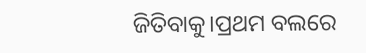ଜିତିବାକୁ।ପ୍ରଥମ ବଲରେ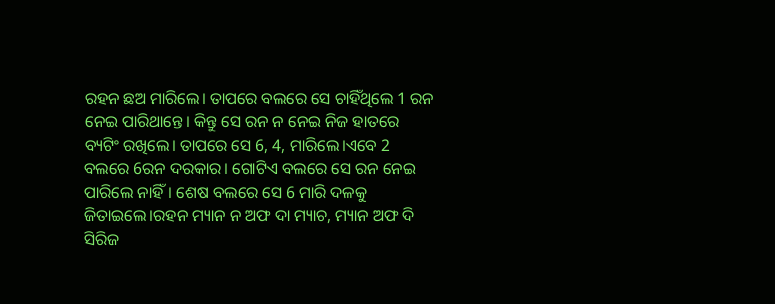ରହନ ଛଅ ମାରିଲେ। ତାପରେ ବଲରେ ସେ ଚାହିଁଥିଲେ 1 ରନ ନେଇ ପାରିଥାନ୍ତେ। କିନ୍ତୁ ସେ ରନ ନ ନେଇ ନିଜ ହାତରେ ବ୍ୟଟିଂ ରଖିଲେ। ତାପରେ ସେ 6, 4, ମାରିଲେ।ଏବେ 2 ବଲରେ 6ରନ ଦରକାର। ଗୋଟିଏ ବଲରେ ସେ ରନ ନେଇ ପାରିଲେ ନାହିଁ। ଶେଷ ବଲରେ ସେ 6 ମାରି ଦଳକୁ ଜିତାଇଲେ।ରହନ ମ୍ୟାନ ନ ଅଫ ଦା ମ୍ୟାଚ, ମ୍ୟାନ ଅଫ ଦି ସିରିଜ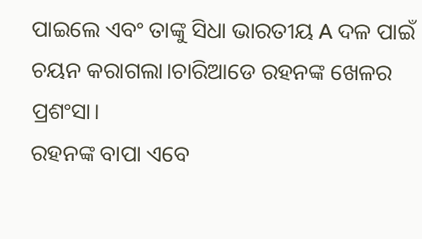ପାଇଲେ ଏବଂ ତାଙ୍କୁ ସିଧା ଭାରତୀୟ A ଦଳ ପାଇଁ ଚୟନ କରାଗଲା।ଚାରିଆଡେ ରହନଙ୍କ ଖେଳର ପ୍ରଶଂସା।
ରହନଙ୍କ ବାପା ଏବେ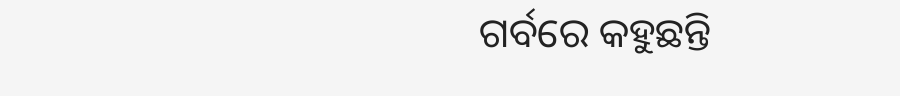ଗର୍ବରେ କହୁଛନ୍ତି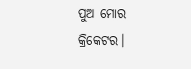ପୁଅ ମୋର କ୍ରିକେଟର।